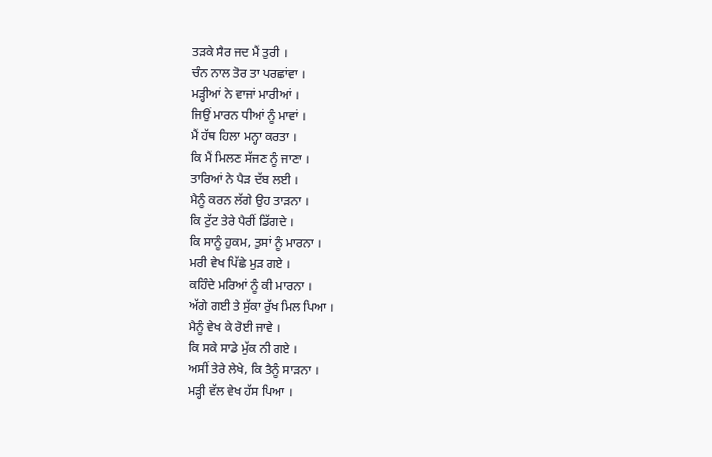ਤੜਕੇ ਸੈਰ ਜਦ ਮੈਂ ਤੁਰੀ ।
ਚੰਨ ਨਾਲ ਤੋਰ ਤਾ ਪਰਛਾਂਵਾ ।
ਮੜ੍ਹੀਆਂ ਨੇ ਵਾਜਾਂ ਮਾਰੀਆਂ ।
ਜਿਉਂ ਮਾਰਨ ਧੀਆਂ ਨੂੰ ਮਾਵਾਂ ।
ਮੈਂ ਹੱਥ ਹਿਲਾ ਮਨ੍ਹਾ ਕਰਤਾ ।
ਕਿ ਮੈਂ ਮਿਲਣ ਸੱਜਣ ਨੂੰ ਜਾਣਾ ।
ਤਾਰਿਆਂ ਨੇ ਪੈੜ ਦੱਬ ਲਈ ।
ਮੈਨੂੰ ਕਰਨ ਲੱਗੇ ਉਹ ਤਾੜਨਾ ।
ਕਿ ਟੁੱਟ ਤੇਰੇ ਪੈਰੀਂ ਡਿੱਗਦੇ ।
ਕਿ ਸਾਨੂੰ ਹੁਕਮ, ਤੁਸਾਂ ਨੂੰ ਮਾਰਨਾ ।
ਮਰੀ ਵੇਖ ਪਿੱਛੇ ਮੁੜ ਗਏ ।
ਕਹਿੰਦੇ ਮਰਿਆਂ ਨੂੰ ਕੀ ਮਾਰਨਾ ।
ਅੱਗੇ ਗਈ ਤੇ ਸੁੱਕਾ ਰੁੱਖ ਮਿਲ ਪਿਆ ।
ਮੈਨੂੰ ਵੇਖ ਕੇ ਰੋਈ ਜਾਵੇ ।
ਕਿ ਸਕੇ ਸਾਡੇ ਮੁੱਕ ਨੀ ਗਏ ।
ਅਸੀਂ ਤੇਰੇ ਲੇਖੇ, ਕਿ ਤੈਨੂੰ ਸਾੜਨਾ ।
ਮੜ੍ਹੀ ਵੱਲ ਵੇਖ ਹੱਸ ਪਿਆ ।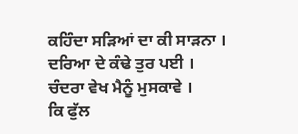ਕਹਿੰਦਾ ਸੜਿਆਂ ਦਾ ਕੀ ਸਾੜਨਾ ।
ਦਰਿਆ ਦੇ ਕੰਢੇ ਤੁਰ ਪਈ ।
ਚੰਦਰਾ ਵੇਖ ਮੈਨੂੰ ਮੁਸਕਾਵੇ ।
ਕਿ ਫੁੱਲ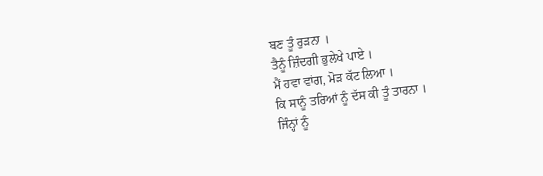ਬਣ ਤੂੰ ਰੁੜਨਾ ।
ਤੈਨੂੰ ਜ਼ਿੰਦਗੀ ਭੁਲੇਖੇ ਪਾਏ ।
ਮੈਂ ਹਵਾ ਵਾਂਗ, ਮੋੜ ਕੱਟ ਲਿਆ ।
ਕਿ ਸਾਨੂੰ ਤਰਿਆਂ ਨੂੰ ਦੱਸ ਕੀ ਤੂੰ ਤਾਰਨਾ ।
ਜਿੰਨ੍ਹਾਂ ਨੂੰ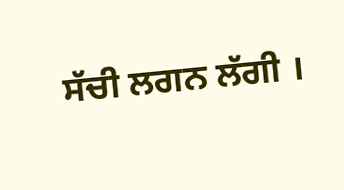ਸੱਚੀ ਲਗਨ ਲੱਗੀ ।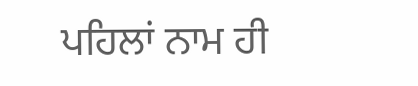ਪਹਿਲਾਂ ਨਾਮ ਹੀ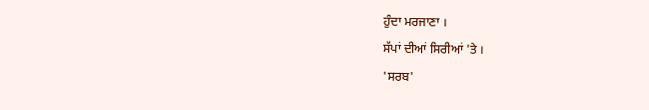ਹੁੰਦਾ ਮਰਜਾਣਾ ।
ਸੱਪਾਂ ਦੀਆਂ ਸਿਰੀਆਂ 'ਤੇ ।
'ਸਰਬ'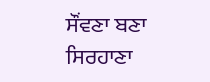ਸੌਂਵਣਾ ਬਣਾ ਸਿਰਹਾਣਾ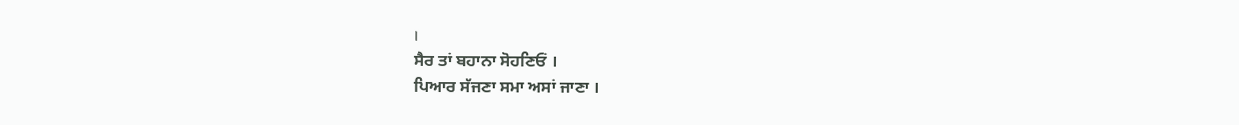।
ਸੈਰ ਤਾਂ ਬਹਾਨਾ ਸੋਹਣਿਓਂ ।
ਪਿਆਰ ਸੱਜਣਾ ਸਮਾ ਅਸਾਂ ਜਾਣਾ ।